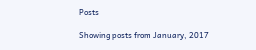Posts

Showing posts from January, 2017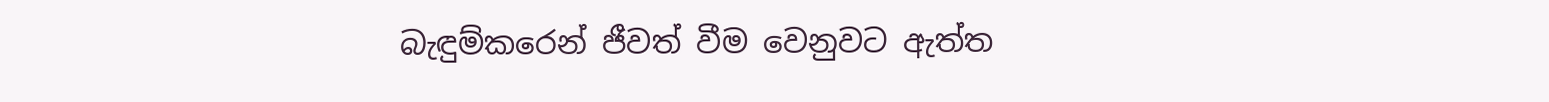බැඳුම්කරෙන් ජීවත් වීම වෙනුවට ඇත්ත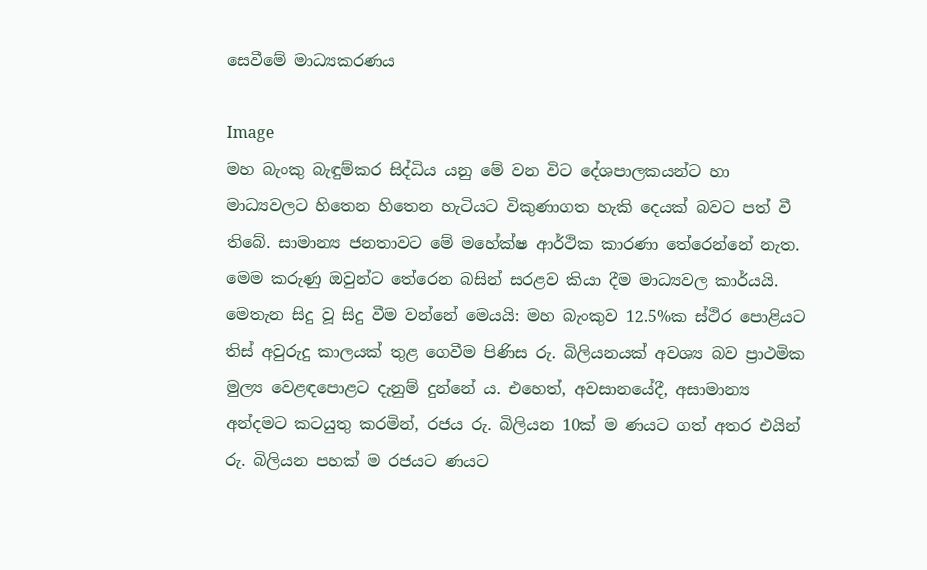සෙවීමේ මාධ්‍යකරණය

Image
මහ බැංකු බැඳුම්කර සිද්ධිය යනු මේ වන විට දේශපාලකයන්ට හා මාධ්‍යවලට හිතෙන හිතෙන හැටියට විකුණාගත හැකි දෙයක් බවට පත් වී තිබේ. සාමාන්‍ය ජනතාවට මේ මහේක්ෂ ආර්ථික කාරණා තේරෙන්නේ නැත. මෙම කරුණු ඔවුන්ට තේරෙන බසින් සරළව කියා දීම මාධ්‍යවල කාර්යයි. මෙතැන සිදු වූ සිදු වීම වන්නේ මෙයයි: මහ බැංකුව 12.5%ක ස්ථිර පොළියට තිස් අවුරුදු කාලයක් තුළ ගෙවීම පිණිස රු. බිලියනයක් අවශ්‍ය බව ප්‍රාථමික මුල්‍ය වෙළඳපොළට දැනුම් දුන්නේ ය. එහෙත්, අවසානයේදී, අසාමාන්‍ය අන්දමට කටයුතු කරමින්, රජය රු. බිලියන 10ක් ම ණයට ගත් අතර එයින් රු. බිලියන පහක් ම රජයට ණයට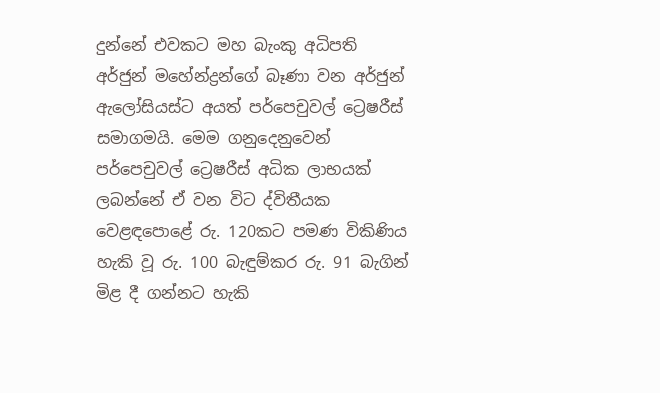දුන්නේ එවකට මහ බැංකු අධිපති අර්ජුන් මහේන්ද්‍ර‍න්ගේ බෑණා වන අර්ජුන් ඇලෝසියස්ට අයත් පර්පෙචුවල් ට්‍රෙෂරීස් සමාගමයි. මෙම ගනුදෙනුවෙන් පර්පෙචුවල් ට්‍රෙෂරීස් අධික ලාභයක් ලබන්නේ ඒ වන විට ද්විතීයක වෙළඳපොළේ රු. 120කට පමණ විකිණිය හැකි වූ රු. 100 බැඳුම්කර රු. 91 බැගින් මිළ දී ගන්නට හැකි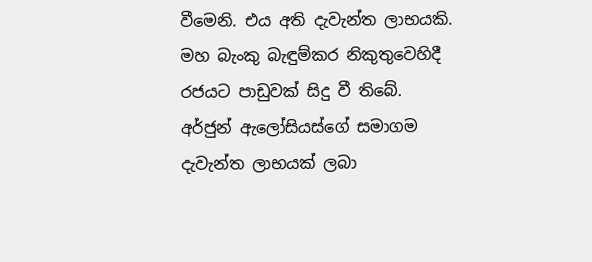වීමෙනි. එය අති දැවැන්ත ලාභයකි. මහ බැංකු බැඳුම්කර නිකුතුවෙහිදී රජයට පාඩුවක් සිදු වී තිබේ. අර්ජුන් ඇලෝසියස්ගේ සමාගම දැවැන්ත ලාභයක් ලබා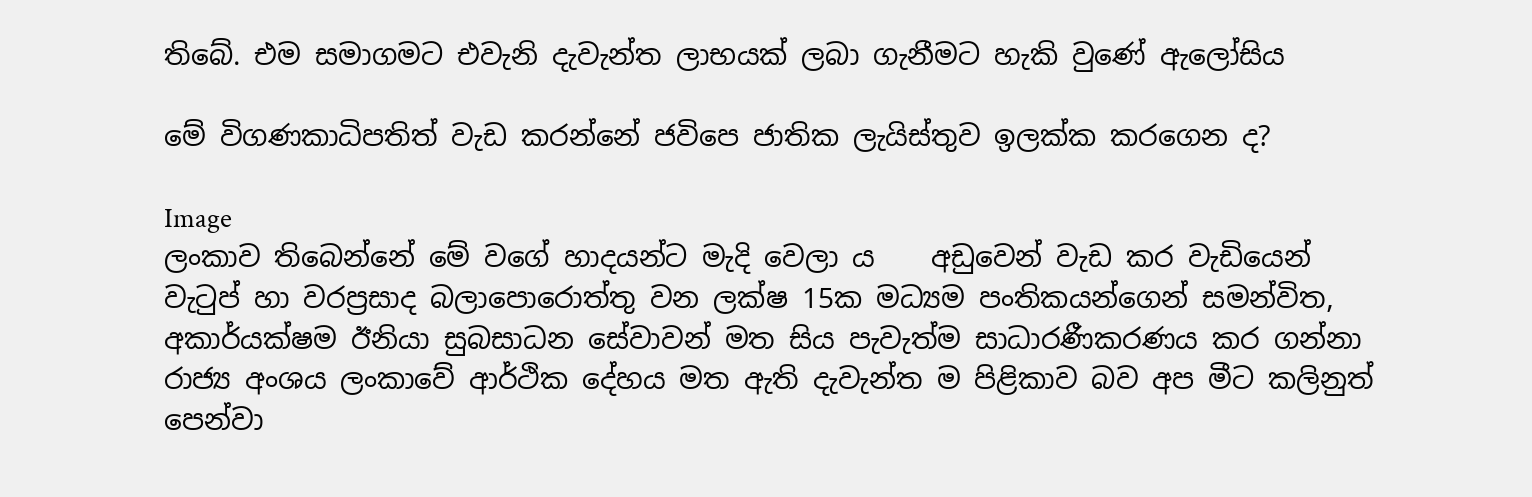තිබේ. එම සමාගමට එවැනි දැවැන්ත ලාභයක් ලබා ගැනීමට හැකි වුණේ ඇලෝසිය

මේ විගණකාධිපතිත් වැඩ කරන්නේ ජවිපෙ ජාතික ලැයිස්තුව ඉලක්ක කරගෙන ද?

Image
ලංකාව තිබෙන්නේ මේ වගේ හාදයන්ට මැදි වෙලා ය    අඩුවෙන් වැඩ කර වැඩියෙන් වැටුප් හා වරප්‍රසාද බලාපොරොත්තු වන ලක්ෂ 15ක මධ්‍යම පංතිකයන්ගෙන් සමන්විත, අකාර්යක්ෂම ඊනියා සුබසාධන සේවාවන් මත සිය පැවැත්ම සාධාරණීකරණය කර ගන්නා රාජ්‍ය අංශය ලංකාවේ ආර්ථික දේහය මත ඇති දැවැන්ත ම පිළිකාව බව අප මීට කලිනුත් පෙන්වා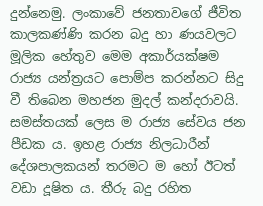දුන්නෙමු. ලංකාවේ ජනතාවගේ ජීවිත කාලකණ්ණි කරන බදු හා ණයවලට මූලික හේතුව මෙම අකාර්යක්ෂම රාජ්‍ය යන්ත්‍රයට පොම්ප කරන්නට සිදු වී තිබෙන මහජන මුදල් කන්දරාවයි. සමස්තයක් ලෙස ම රාජ්‍ය සේවය ජන පීඩක ය. ඉහළ රාජ්‍ය නිලධාරීන් දේශපාලකයන් තරමට ම හෝ ඊටත් වඩා දූෂිත ය. තීරු බදු රහිත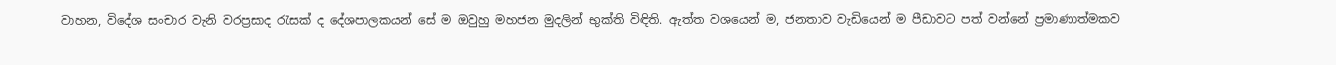වාහන, විදේශ සංචාර වැනි වරප්‍රසාද රැසක් ද දේශපාලකයන් සේ ම ඔවුහු මහජන මුදලින් භුක්ති විඳිති. ඇත්ත වශයෙන් ම, ජනතාව වැඩියෙන් ම පීඩාවට පත් වන්නේ ප්‍රමාණාත්මකව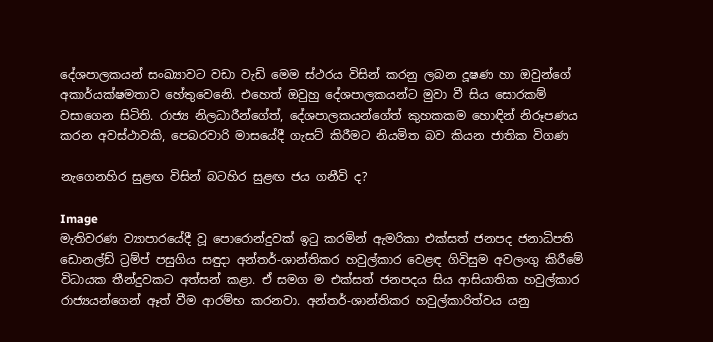දේශපාලකයන් සංඛ්‍යාවට වඩා වැඩි මෙම ස්ථරය විසින් කරනු ලබන දූෂණ හා ඔවුන්ගේ අකාර්යක්ෂමතාව හේතුවෙනෙි. එහෙත් ඔවුහු දේශපාලකයන්ට මුවා වී සිය සොරකම් වසාගෙන සිටිති. රාජ්‍ය නිලධාරීන්ගේත්, දේශපාලකයන්ගේත් කුහකකම හොඳින් නිරූපණය කරන අවස්ථාවකි, පෙබරවාරි මාසයේදී ගැසට් කිරීමට නියමිත බව කියන ජාතික විගණ

නැගෙනහිර සුළඟ විසින් බටහිර සුළඟ ජය ගනීවි ද?

Image
මැතිවරණ ව්‍යාපාරයේදී වූ පොරොන්දුවක් ඉටු කරමින් ඇමරිකා එක්සත් ජනපද ජනාධිපති ඩොනල්ඩ් ට්‍ර‍ම්ප් පසුගිය සඳුදා අන්තර්-ශාන්තිකර හවුල්කාර වෙළඳ ගිවිසුම අවලංගු කිරීමේ විධායක තීන්දුවකට අත්සන් කළා. ඒ සමග ම එක්සත් ජනපදය සිය ආසියාතික හවුල්කාර රාජ්‍යයන්ගෙන් ඈත් වීම ආරම්භ කරනවා. අන්තර්-ශාන්තිකර හවුල්කාරිත්වය යනු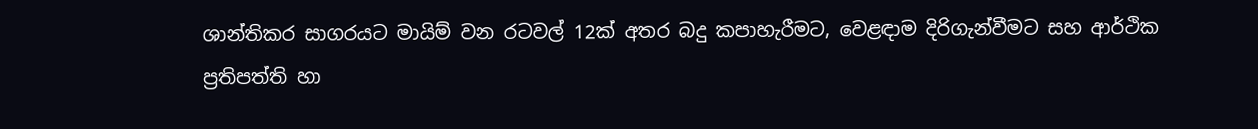ශාන්තිකර සාගරයට මායිම් වන රටවල් 12ක් අතර බදු කපාහැරීමට, වෙළඳාම දිරිගැන්වීමට සහ ආර්ථික ප්‍ර‍තිපත්ති හා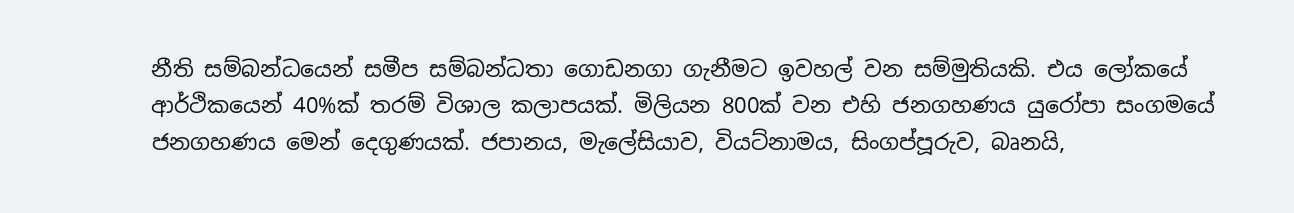නීති සම්බන්ධයෙන් සමීප සම්බන්ධතා ගොඩනගා ගැනීමට ඉවහල් වන සම්මුතියකි. එය ලෝකයේ ආර්ථිකයෙන් 40%ක් තරම් විශාල කලාපයක්. මිලියන 800ක් වන එහි ජනගහණය යුරෝපා සංගමයේ ජනගහණය මෙන් දෙගුණයක්. ජපානය, මැලේසියාව, වියට්නාමය, සිංගප්පූරුව, බෘනයි,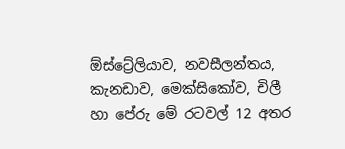ඕස්ට්‍රේලියාව, නවසීලන්තය, කැනඩාව, මෙක්සිකෝව, චිලී හා පේරු මේ රටවල් 12 අතර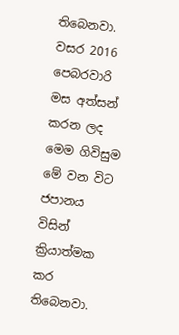තිබෙනවා. වසර 2016 පෙබරවාරි මස අත්සන් කරන ලද මෙම ගිවිසුම මේ වන විට ජපානය විසින් ක්‍රියාත්මක කර තිබෙනවා.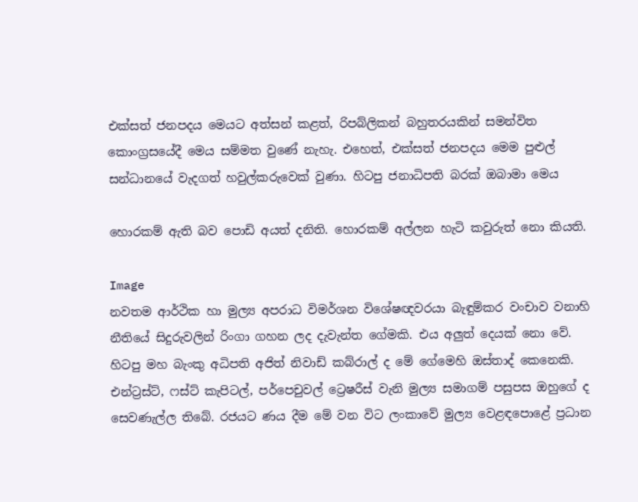එක්සත් ජනපදය මෙයට අත්සන් කළත්, රිපබ්ලිකන් බහුතරයකින් සමන්විත කොංග්‍ර‍සයේදී මෙය සම්මත වුණේ නැහැ. එහෙත්, එක්සත් ජනපදය මෙම පුළුල් සන්ධානයේ වැදගත් හවුල්කරුවෙක් වුණා. හිටපු ජනාධිපති බරක් ඔබාමා මෙය

හොරකම් ඇති බව පොඩි අයත් දනිති. හොරකම් අල්ලන හැටි කවුරුත් නො කියති.

Image
නවතම ආර්ථික හා මුල්‍ය අපරාධ විමර්ශන විශේෂඥවරයා බැඳුම්කර වංචාව වනාහි නීතියේ සිදුරුවලින් රිංගා ගහන ලද දැවැන්ත ගේමකි. එය අලුත් දෙයක් නො වේ. හිටපු මහ බැංකු අධිපති අජිත් නිවාඩ් කබ්රාල් ද මේ ගේමෙහි ඔස්තාද් කෙනෙකි. එන්ට්‍ර‍ස්ට්, ෆස්ට් කැපිටල්, පර්පෙචුවල් ට්‍රෙෂරීස් වැනි මුල්‍ය සමාගම් පසුපස ඔහුගේ ද සෙවණැල්ල තිබේ. රජයට ණය දීම මේ වන විට ලංකාවේ මුල්‍ය වෙළඳපොළේ ප්‍ර‍ධාන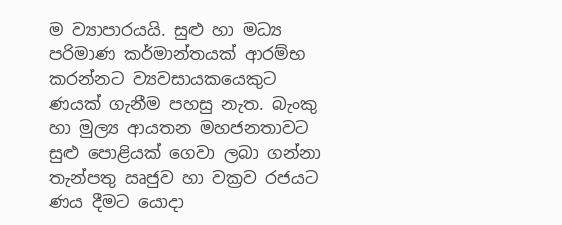ම ව්‍යාපාරයයි. සුළු හා මධ්‍ය පරිමාණ කර්මාන්තයක් ආරම්භ කරන්නට ව්‍යවසායකයෙකුට ණයක් ගැනීම පහසු නැත. බැංකු හා මුල්‍ය ආයතන මහජනතාවට සුළු පොළියක් ගෙවා ලබා ගන්නා තැන්පතු ඍජුව හා වක්‍ර‍ව රජයට ණය දීමට යොදා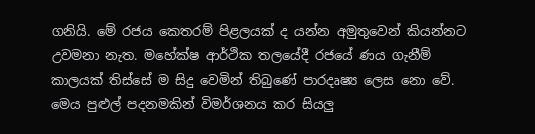ගනියි. මේ රජය කෙතරම් පිළලයක් ද යන්න අමුතුවෙන් කියන්නට උවමනා නැත. මහේක්ෂ ආර්ථික තලයේදී රජයේ ණය ගැනීම් කාලයක් තිස්සේ ම සිදු වෙමින් තිබුණේ පාරදෘෂ්‍ය ලෙස නො වේ. මෙය පුළුල් පදනමකින් විමර්ශනය කර සියලු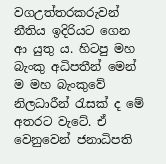වගඋත්තරකරුවන් නීතිය ඉදිරියට ගෙන ආ යුතු ය. හිටපු මහ බැංකු අධිපතීන් මෙන් ම මහ බැංකුවේ නිලධාරීන් රැසක් ද මේ අතරට වැටේ. ඒ වෙනුවෙන් ජනාධිපති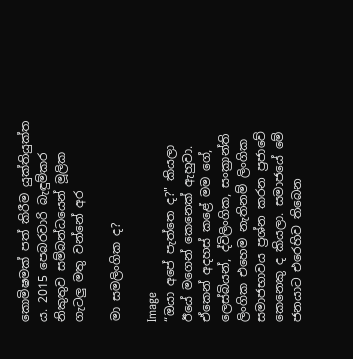කොමිෂමක් පත් කිරීම යුක්තියුක්ත ය. 2015 පෙබරවාරි බැඳුම්කර නිකුතුව සම්බන්ධයෙන් මූලික ගැටලු මතු වන්නේ අර

මා සමලිංගික ද?

Image
“ඔයා අපේ පැත්තෙ ද?" කියලා ඊයේ මගෙන් කෙනෙක් ඇහුවා. ඒකෙන් අදහස් කළේ මම ගේ, ලෙස්බියන්, ද්විලිංගික, සංක්‍රාන්ති ලිංගික එහෙම නැතිනම් ලිංගික සමාජභාවය ප්‍රශ්න කරන ප්‍රජාවේ කෙනෙකු ද කියලා. සමාජයේ මේ ජනයාට එරෙහිව තිබෙන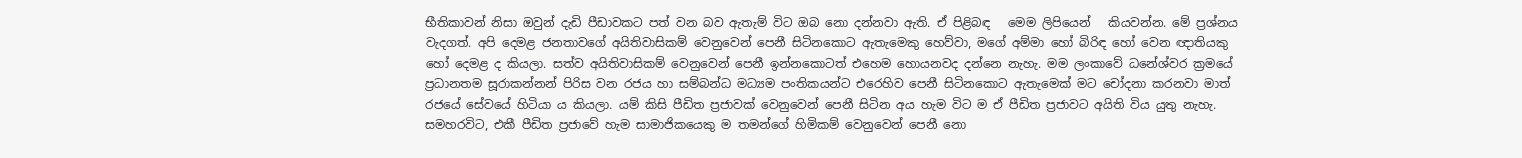භීතිකාවන් නිසා ඔවුන් දැඩි පීඩාවකට පත් වන බව ඇතැම් විට ඔබ නො දන්නවා ඇති. ඒ පිළිබඳ   මෙම ලිපියෙන්   කියවන්න. මේ ප්‍රශ්නය වැදගත්. අපි දෙමළ ජනතාවගේ අයිතිවාසිකම් වෙනුවෙන් පෙනී සිටිනකොට ඇතැමෙකු හෙව්වා, මගේ අම්මා හෝ බිරිඳ හෝ වෙන ඥාතියකු හෝ දෙමළ ද කියලා. සත්ව අයිතිවාසිකම් වෙනුවෙන් පෙනී ඉන්නකොටත් එහෙම හොයනවද දන්නෙ නැහැ. මම ලංකාවේ ධනේශ්වර ක්‍රමයේ ප්‍රධානතම සූරාකන්නන් පිරිස වන රජය හා සම්බන්ධ මධ්‍යම පංතිකයන්ට එරෙහිව පෙනී සිටිනකොට ඇතැමෙක් මට චෝදනා කරනවා මාත් රජයේ සේවයේ හිටියා ය කියලා. යම් කිසි පීඩිත ප්‍රජාවක් වෙනුවෙන් පෙනී සිටින අය හැම විට ම ඒ පීඩිත ප්‍රජාවට අයිති විය යුතු නැහැ. සමහරවිට, එකී පීඩිත ප්‍රජාවේ හැම සාමාජිකයෙකු ම තමන්ගේ හිමිකම් වෙනුවෙන් පෙනී නො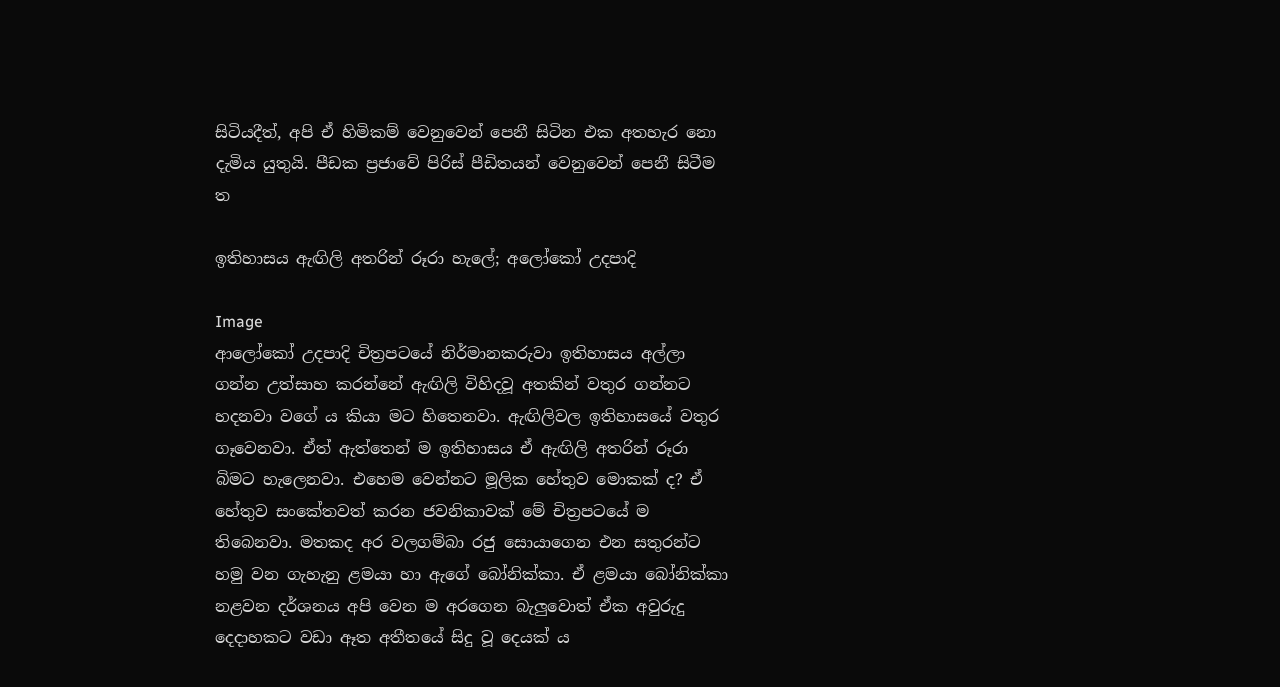සිටියදීත්, අපි ඒ හිමිකම් වෙනුවෙන් පෙනී සිටින එක අතහැර නො දැමිය යුතුයි. පීඩක ප්‍ර‍ජාවේ පිරිස් පීඩිතයන් වෙනුවෙන් පෙනී සිටීම ත

ඉතිහාසය ඇඟිලි අතරින් රූරා හැලේ; අලෝකෝ උදපාදි

Image
ආලෝකෝ උදපාදි චිත්‍රපටයේ නිර්මානකරුවා ඉතිහාසය අල්ලා ගන්න උත්සාහ කරන්නේ ඇඟිලි විහිදවූ අතකින් වතුර ගන්නට හදනවා වගේ ය කියා මට හිතෙනවා. ඇඟිලිවල ඉතිහාසයේ වතුර ගෑවෙනවා. ඒත් ඇත්තෙන් ම ඉතිහාසය ඒ ඇඟිලි අතරින් රූරා බිමට හැලෙනවා. එහෙම වෙන්නට මූලික හේතුව මොකක් ද? ඒ හේතුව සංකේතවත් කරන ජවනිකාවක් මේ චිත්‍රපටයේ ම තිබෙනවා. මතකද අර වලගම්බා රජු සොයාගෙන එන සතුරන්ට හමු වන ගැහැනු ළමයා හා ඇගේ බෝනික්කා. ඒ ළමයා බෝනික්කා නළවන දර්ශනය අපි වෙන ම අරගෙන බැලුවොත් ඒක අවුරුදු දෙදාහකට වඩා ඈත අතීතයේ සිදු වූ දෙයක් ය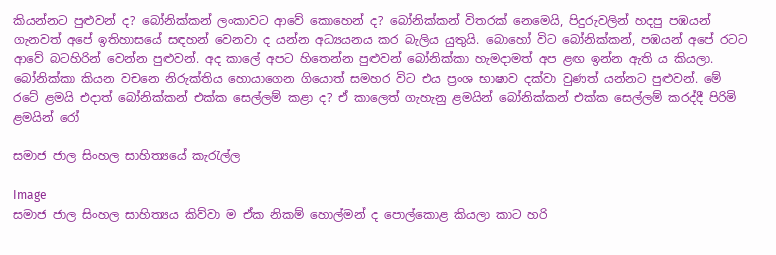කියන්නට පුළුවන් ද? බෝනික්කන් ලංකාවට ආවේ කොහෙන් ද? බෝනික්කන් විතරක් නෙමෙයි, පිදුරුවලින් හදපු පඹයන් ගැනවත් අපේ ඉතිහාසයේ සඳහන් වෙනවා ද යන්න අධ්‍යයනය කර බැලිය යුතුයි. බොහෝ විට බෝනික්කන්, පඹයන් අපේ රටට ආවේ බටහිරින් වෙන්න පුළුවන්. අද කාලේ අපට හිතෙන්න පුළුවන් බෝනික්කා හැමදාමත් අප ළඟ ඉන්න ඇති ය කියලා. බෝනික්කා කියන වචනෙ නිරුක්තිය හොයාගෙන ගියොත් සමහර විට එය ප්‍රංශ භාෂාව දක්වා වුණත් යන්නට පුළුවන්. මේ රටේ ළමයි එදාත් බෝනික්කන් එක්ක සෙල්ලම් කළා ද? ඒ කාලෙත් ගැහැනු ළමයින් බෝනික්කන් එක්ක සෙල්ලම් කරද්දී පිරිමි ළමයින් රෝ

සමාජ ජාල සිංහල සාහිත්‍යයේ කැරැල්ල

Image
සමාජ ජාල සිංහල සාහිත්‍යය කිව්වා ම ඒක නිකම් හොල්මන් ද පොල්කොළ කියලා කාට හරි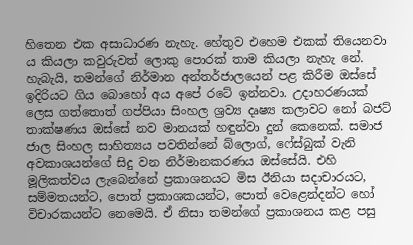හිතෙන එක අසාධාරණ නැහැ. හේතුව එහෙම එකක් තියෙනවා ය කියලා කවුරුවත් ලොකු පොරක් තාම කියලා නැහැ නේ. හැබැයි, තමන්ගේ නිර්මාන අන්තර්ජාලයෙන් පළ කිරීම ඔස්සේ ඉදිරියට ගිය බොහෝ අය අපේ රටේ ඉන්නවා. උදාහරණයක් ලෙස ගත්තොත් ගප්පියා සිංහල ශ්‍රව්‍ය දෘෂ්‍ය කලාවට නෝ බජට් තාක්ෂණය ඔස්සේ නව මානයක් හඳුන්වා දුන් කෙනෙක්. සමාජ ජාල සිංහල සාහිත්‍යය පවතින්නේ බ්ලොග්, ෆේස්බුක් වැනි අවකාශයන්ගේ සිදු වන නිර්මානකරණය ඔස්සේයි. එහි මූලිකත්වය ලැබෙන්නේ ප්‍රකාශනයට මිස ඊනියා සදාචාරයට, සම්මතයන්ට, පොත් ප්‍රකාශකයන්ට, පොත් වෙළෙන්දන්ට හෝ විචාරකයන්ට නෙමෙයි. ඒ නිසා තමන්ගේ ප්‍රකාශනය කළ පසු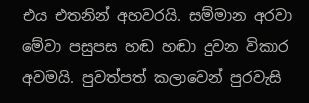එය එතනින් අහවරයි. සම්මාන අරවා මේවා පසුපස හඬ හඬා දුවන විකාර අවමයි. පුවත්පත් කලාවෙන් පුරවැසි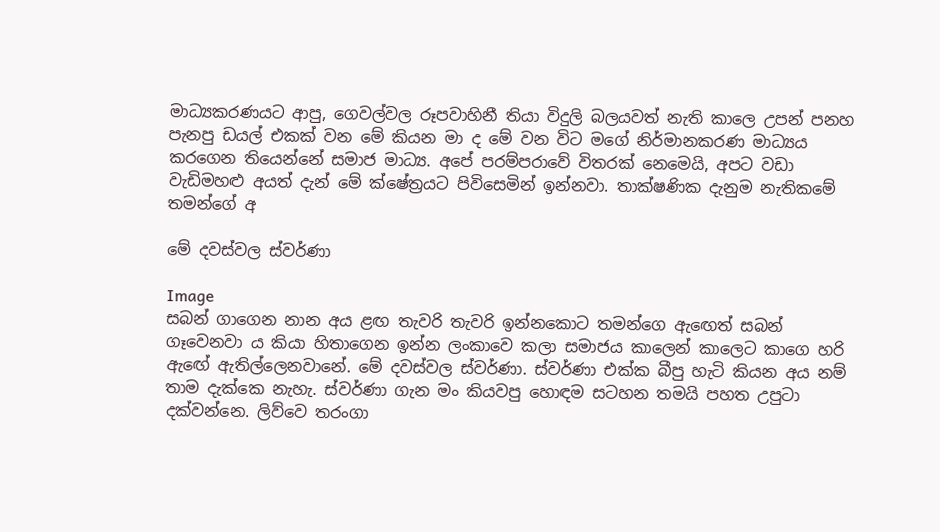මාධ්‍යකරණයට ආපු, ගෙවල්වල රූපවාහිනී තියා විදුලි බලයවත් නැති කාලෙ උපන් පනහ පැනපු ඩයල් එකක් වන මේ කියන මා ද මේ වන විට මගේ නිර්මානකරණ මාධ්‍යය කරගෙන තියෙන්නේ සමාජ මාධ්‍ය. අපේ පරම්පරාවේ විතරක් නෙමෙයි, අපට වඩා වැඩිමහළු අයත් දැන් මේ ක්ෂේත්‍රයට පිවිසෙමින් ඉන්නවා. තාක්ෂණික දැනුම නැතිකමේ තමන්ගේ අ

මේ දවස්වල ස්වර්ණා

Image
සබන් ගාගෙන නාන අය ළඟ තැවරි තැවරි ඉන්නකොට තමන්ගෙ ඇඟෙත් සබන් ගෑවෙනවා ය කියා හිතාගෙන ඉන්න ලංකාවෙ කලා සමාජය කාලෙන් කාලෙට කාගෙ හරි ඇඟේ ඇතිල්ලෙනවානේ. මේ දවස්වල ස්වර්ණා. ස්වර්ණා එක්ක බීපු හැටි කියන අය නම් තාම දැක්කෙ නැහැ. ස්වර්ණා ගැන මං කියවපු හොඳම සටහන තමයි පහත උපුටා දක්වන්නෙ. ලිව්වෙ තරංගා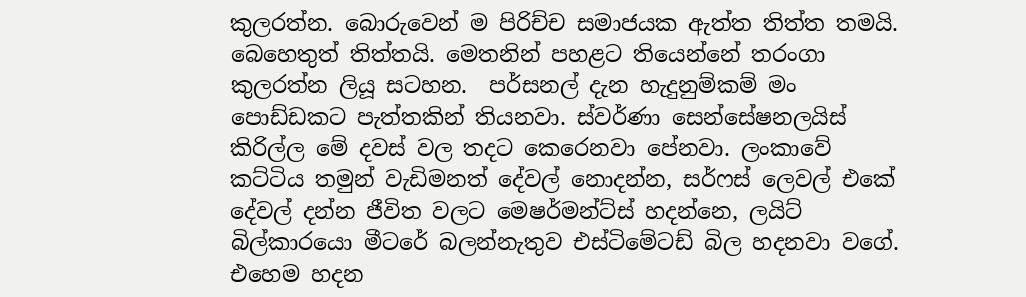කුලරත්න. බොරුවෙන් ම පිරිච්ච සමාජයක ඇත්ත තිත්ත තමයි. බෙහෙතුත් තිත්තයි. මෙතනින් පහළට තියෙන්නේ තරංගා කුලරත්න ලියූ සටහන.  පර්සනල් දැන හැදුනුම්කම් මං පොඩ්ඩකට පැත්තකින් තියනවා. ස්වර්ණා සෙන්සේෂනලයිස් කිරිල්ල මේ දවස් වල තදට කෙරෙනවා පේනවා. ලංකාවේ කට්ටිය තමුන් වැඩිමනත් දේවල් නොදන්න, සර්ෆස් ලෙවල් එකේ දේවල් දන්න ජීවිත වලට මෙෂර්මන්ට්ස් හදන්නෙ, ලයිට් බිල්කාරයො මීටරේ බලන්නැතුව එස්ටිමේටඩ් බිල හදනවා වගේ. එහෙම හදන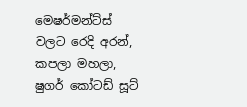මෙෂර්මන්ට්ස් වලට රෙදි අරන්, කපලා මහලා, ෂුගර් කෝටඩ් සූට්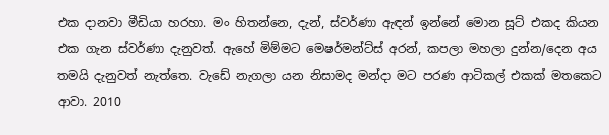එක දානවා මීඩියා හරහා. මං හිතන්නෙ, දැන්, ස්වර්ණා ඇඳන් ඉන්නේ මොන සූට් එකද කියන එක ගැන ස්වර්ණා දැනුවත්. ඇහේ මිම්මට මෙෂර්මන්ට්ස් අරන්, කපලා මහලා දුන්න/දෙන අය තමයි දැනුවත් නැත්තෙ. වැ‍ඩේ නැගලා යන නිසාමද මන්දා මට පරණ ආටිකල් එකක් මතකෙට ආවා. 2010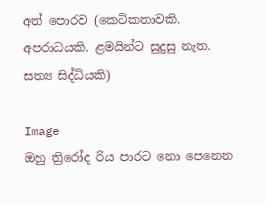අත් පොරව (කෙටිකතාවකි. අපරාධයකි. ළමයින්ට සුදුසු නැත. සත්‍ය සිද්ධියකි)

Image
ඔහු ත්‍රිරෝද රිය පාරට නො පෙනෙන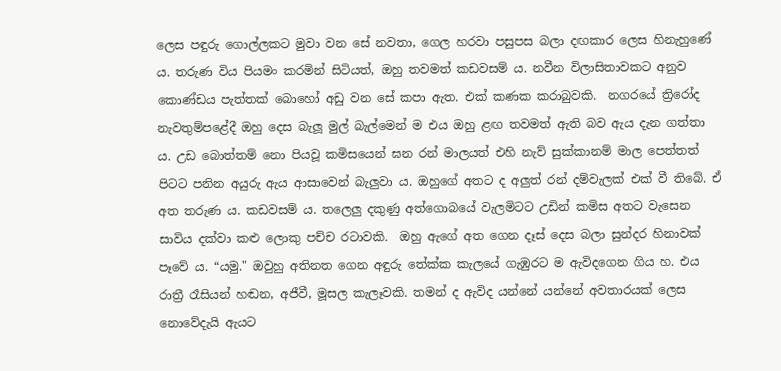ලෙස පඳුරු ගොල්ලකට මුවා වන සේ නවතා, ගෙල හරවා පසුපස බලා දඟකාර ලෙස හිනැහුණේ ය. තරුණ විය පියමං කරමින් සිටියත්, ඔහු තවමත් කඩවසම් ය. නවීන විලාසිතාවකට අනුව කොණ්ඩය පැත්තක් බොහෝ අඩු වන සේ කපා ඇත. එක් කණක කරාබුවකි.  නගරයේ ත්‍රිරෝද නැවතුම්පළේදී ඔහු දෙස බැලූ මුල් බැල්මෙන් ම එය ඔහු ළඟ තවමත් ඇති බව ඇය දැන ගත්තා ය. උඩ බොත්තම් නො පියවූ කමිසයෙන් ඝන රන් මාලයත් එහි නැව් සුක්කානම් මාල පෙත්තත් පිටට පනින අයුරු ඇය ආසාවෙන් බැලුවා ය. ඔහුගේ අතට ද අලුත් රන් දම්වැලක් එක් වී තිබේ. ඒ අත තරුණ ය. කඩවසම් ය. තලෙලු දකුණු අත්ගොබයේ වැලමිටට උඩින් කමිස අතට වැසෙන සාවිය දක්වා කළු ලොකු පච්ච රටාවකි.  ඔහු ඇගේ අත ගෙන දෑස් දෙස බලා සුන්දර හිනාවක් පෑවේ ය. “යමු." ඔවුහු අතිනත ගෙන අඳුරු තේක්ක කැලයේ ගැඹුරට ම ඇවිදගෙන ගිය හ. එය රාත්‍රී රෑසියන් හඬන, අජීවී, මූසල කැලෑවකි. තමන් ද ඇවිද යන්නේ යන්නේ අවතාරයක් ලෙස නොවේදැයි ඇයට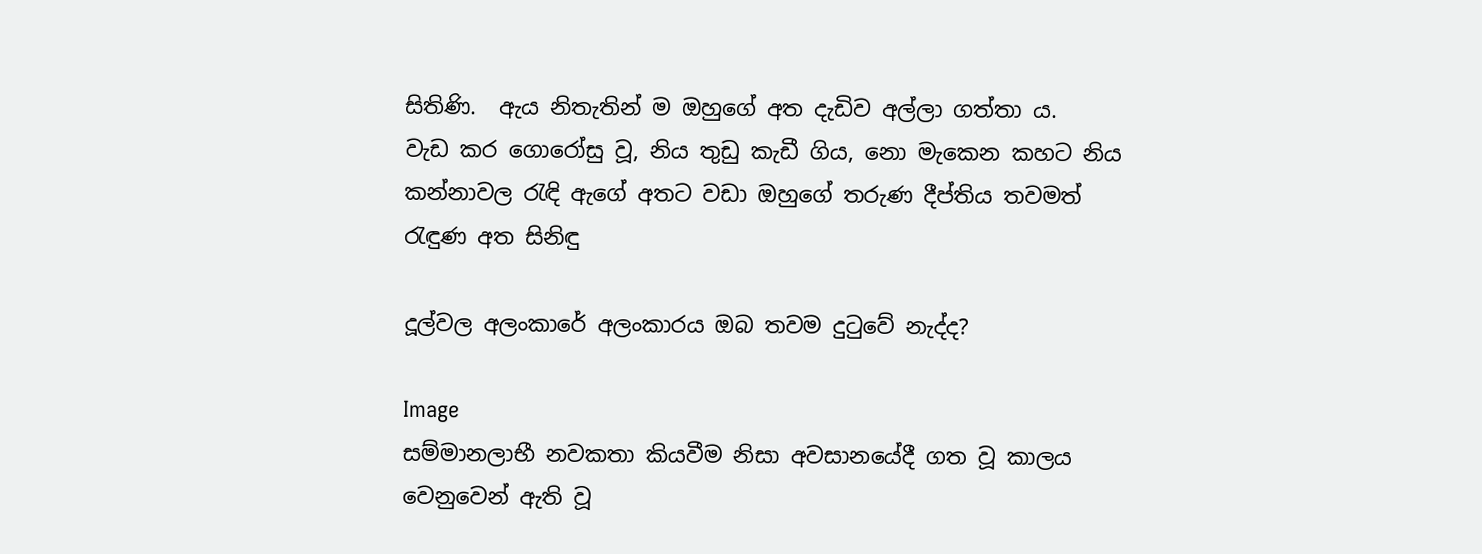සිතිණි.  ඇය නිතැතින් ම ඔහුගේ අත දැඩිව අල්ලා ගත්තා ය.     වැඩ කර ගොරෝසු වූ, නිය තුඩු කැඩී ගිය, නො මැකෙන කහට නිය කන්නාවල රැඳි ඇගේ අතට වඩා ඔහුගේ තරුණ දීප්තිය තවමත් රැඳුණ අත සිනිඳු

දූල්වල අලංකාරේ අලංකාරය ඔබ තවම දුටුවේ නැද්ද?

Image
සම්මානලාභී නවකතා කියවීම නිසා අවසානයේදී ගත වූ කාලය වෙනුවෙන් ඇති වූ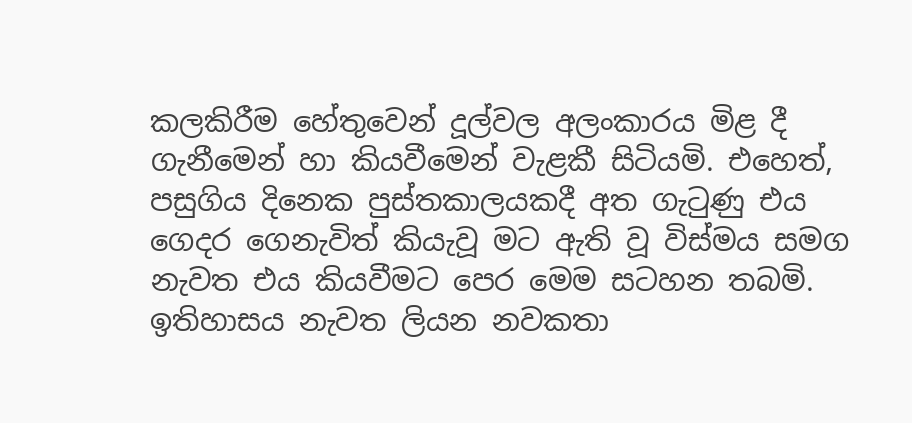කලකිරීම හේතුවෙන් දූල්වල අලංකාරය මිළ දී ගැනීමෙන් හා කියවීමෙන් වැළකී සිටියමි. එහෙත්, පසුගිය දිනෙක පුස්තකාලයකදී අත ගැටුණු එය ගෙදර ගෙනැවිත් කියැවූ මට ඇති වූ විස්මය සමග නැවත එය කියවීමට පෙර මෙම සටහන තබමි. ඉතිහාසය නැවත ලියන නවකතා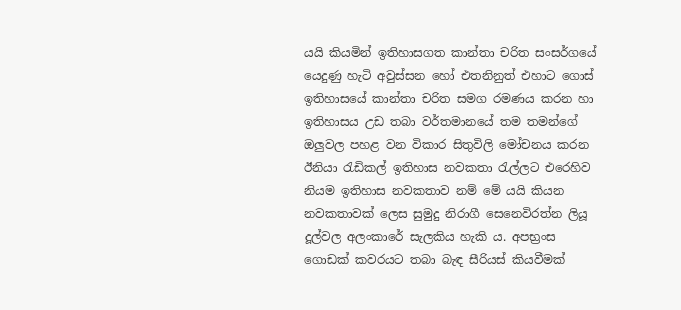යයි කියමින් ඉතිහාසගත කාන්තා චරිත සංසර්ගයේ යෙදුණු හැටි අවුස්සන හෝ එතනිනුත් එහාට ගොස් ඉතිහාසයේ කාන්තා චරිත සමග රමණය කරන හා ඉතිහාසය උඩ තබා වර්තමානයේ තම තමන්ගේ ඔලුවල පහළ වන විකාර සිතුවිලි මෝචනය කරන ඊනියා රැඩිකල් ඉතිහාස නවකතා රැල්ලට එරෙහිව නියම ඉතිහාස නවකතාව නම් මේ යයි කියන නවකතාවක් ලෙස සුමුදු නිරාගී සෙනෙවිරත්න ලියූ දූල්වල අලංකාරේ සැලකිය හැකි ය. අපභ්‍රංස ගොඩක් කවරයට තබා බැඳ සීරියස් කියවීමක්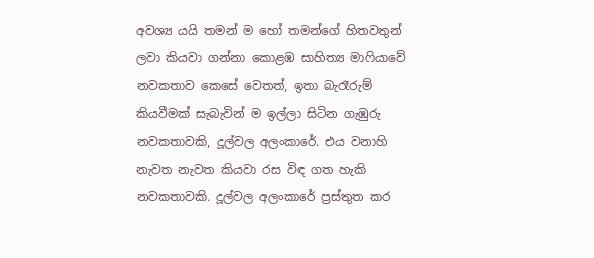අවශ්‍ය යයි තමන් ම හෝ තමන්ගේ හිතවතුන් ලවා කියවා ගන්නා කොළඹ සාහිත්‍ය මාෆියාවේ නවකතාව කෙසේ වෙතත්, ඉතා බැරෑරුම් කියවීමක් සැබැවින් ම ඉල්ලා සිටින ගැඹුරු නවකතාවකි, දූල්වල අලංකාරේ. එය වනාහි නැවත නැවත කියවා රස විඳ ගත හැකි නවකතාවකි. දූල්වල අලංකාරේ ප්‍රස්තුත කර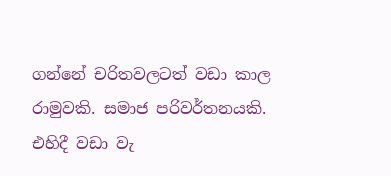ගන්නේ චරිතවලටත් වඩා කාල රාමුවකි. සමාජ පරිවර්තනයකි. එහිදී වඩා වැ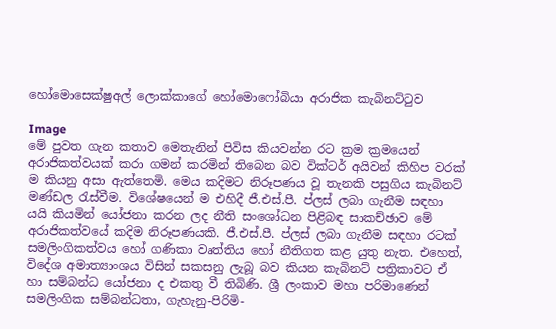හෝමොසෙක්ෂුඅල් ලොක්කාගේ හෝමොෆෝබියා අරාජික කැබිනට්ටුව

Image
මේ පුවත ගැන කතාව මෙතැනින් පිවිස කියවන්න රට ක්‍ර‍ම ක්‍ර‍මයෙන් අරාජිකත්වයක් කරා ගමන් කරමින් තිබෙන බව වික්ටර් අයිවන් කිහිප වරක් ම කියනු අසා ඇත්තෙමි. මෙය කදිමට නිරූපණය වූ තැනකි පසුගිය කැබිනට් මණ්ඩල රැස්වීම. විශේෂයෙන් ම එහිදී ජී.එස්.පී. ප්ලස් ලබා ගැනීම සඳහා යයි කියමින් යෝජනා කරන ලද නීති සංශෝධන පිළිබඳ සාකච්ඡාව මේ අරාජිකත්වයේ කදිම නිරූපණයකි. ජී.එස්.පී. ප්ලස් ලබා ගැනීම සඳහා රටක් සමලිංගිකත්වය හෝ ගණිකා වෘත්තිය හෝ නීතිගත කළ යුතු නැත. එහෙත්, විදේශ අමාත්‍යාංශය විසින් සකසනු ලැබූ බව කියන කැබිනට් පත්‍රිකාවට ඒ හා සම්බන්ධ යෝජනා ද එකතු වී තිබිණි. ශ්‍රී ලංකාව මහා පරිමාණෙන් සමලිංගික සම්බන්ධතා, ගැහැනු-පිරිමි-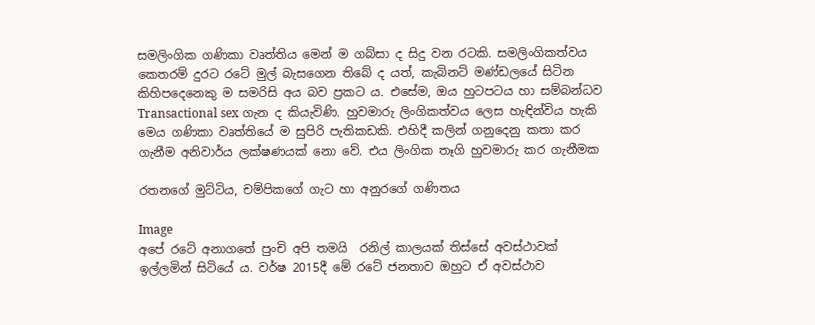සමලිංගික ගණිකා වෘත්තිය මෙන් ම ගබ්සා ද සිදු වන රටකි. සමලිංගිකත්වය කෙතරම් දුරට රටේ මුල් බැසගෙන තිබේ ද යත්, කැබිනට් මණ්ඩලයේ සිටින කිහිපදෙනෙකු ම සමරිසි අය බව ප්‍ර‍කට ය. එසේම, ඔය හුටපටය හා සම්බන්ධව Transactional sex ගැන ද කියැවිණි. හුවමාරු ලිංගිකත්වය ලෙස හැඳින්විය හැකි මෙය ගණිකා වෘත්තියේ ම සුපිරි පැතිකඩකි. එහිදී කලින් ගනුදෙනු කතා කර ගැනීම අනිවාර්ය ලක්ෂණයක් නො වේ. එය ලිංගික තෑගි හුවමාරු කර ගැනීමක

රතනගේ මුට්ටිය, චම්පිකගේ ගැට හා අනුරගේ ගණිතය

Image
අපේ රටේ අනාගතේ පුංචි අපි තමයි  රනිල් කාලයක් තිස්සේ අවස්ථාවක් ඉල්ලමින් සිටියේ ය. වර්ෂ 2015දී මේ රටේ ජනතාව ඔහුට ඒ අවස්ථාව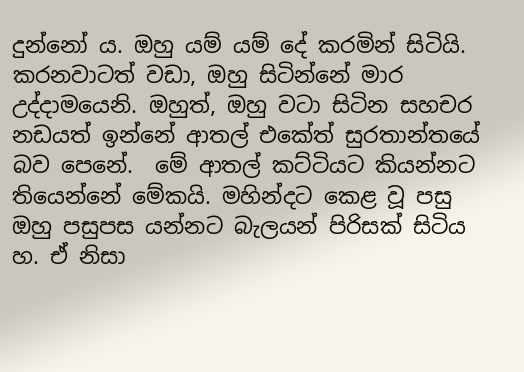දුන්නෝ ය. ඔහු යම් යම් දේ කරමින් සිටියි. කරනවාටත් වඩා, ඔහු සිටින්නේ මාර උද්දාමයෙනි. ඔහුත්, ඔහු වටා සිටින සහචර නඩයත් ඉන්නේ ආතල් එකේත් සුරතාන්තයේ බව පෙනේ.  මේ ආතල් කට්ටියට කියන්නට තියෙන්නේ මේකයි. මහින්දට කෙළ වූ පසු ඔහු පසුපස යන්නට බැලයන් පිරිසක් සිටිය හ. ඒ නිසා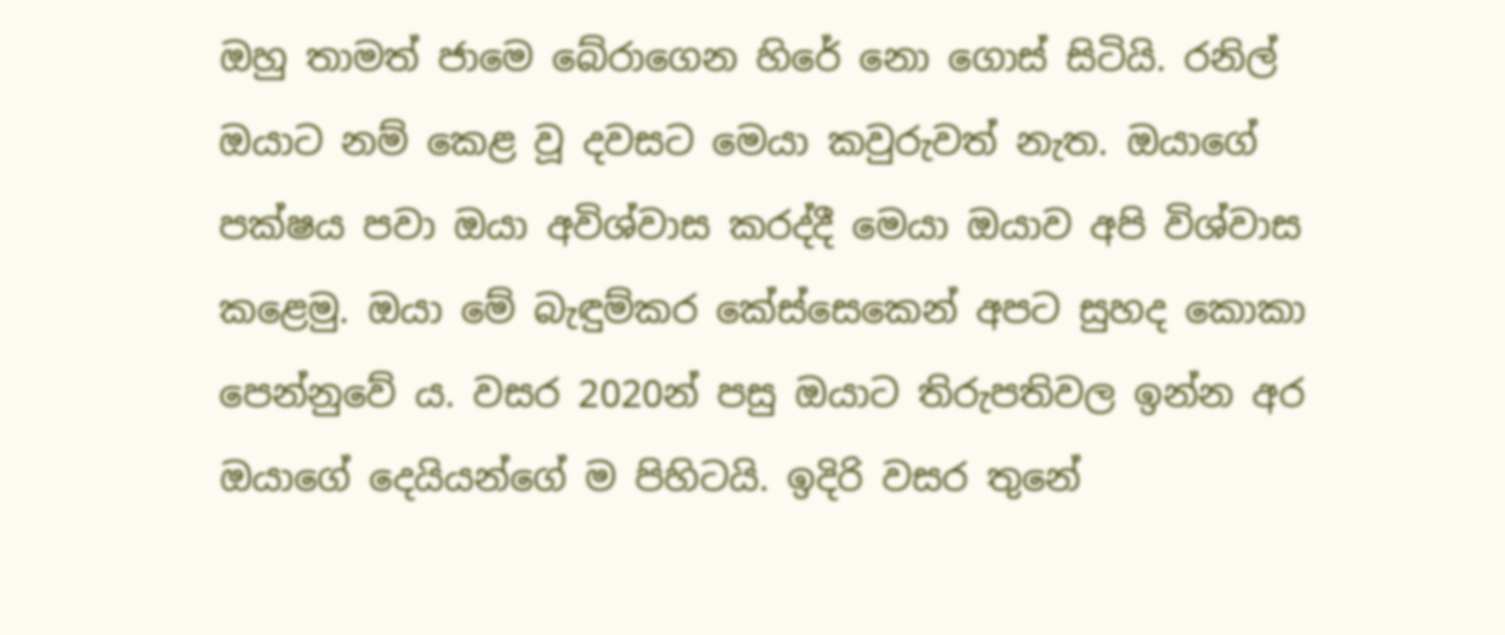ඔහු තාමත් ජාමෙ බේරාගෙන හිරේ නො ගොස් සිටියි. රනිල් ඔයාට නම් කෙළ වූ දවසට මෙයා කවුරුවත් නැත. ඔයාගේ පක්ෂය පවා ඔයා අවිශ්වාස කරද්දී මෙයා ඔයාව අපි විශ්වාස කළෙමු. ඔයා මේ බැඳුම්කර කේස්සෙකෙන් අපට සුහද කොකා පෙන්නුවේ ය. වසර 2020න් පසු ඔයාට තිරුපතිවල ඉන්න අර ඔයාගේ දෙයියන්ගේ ම පිහිටයි. ඉදිරි වසර තුනේ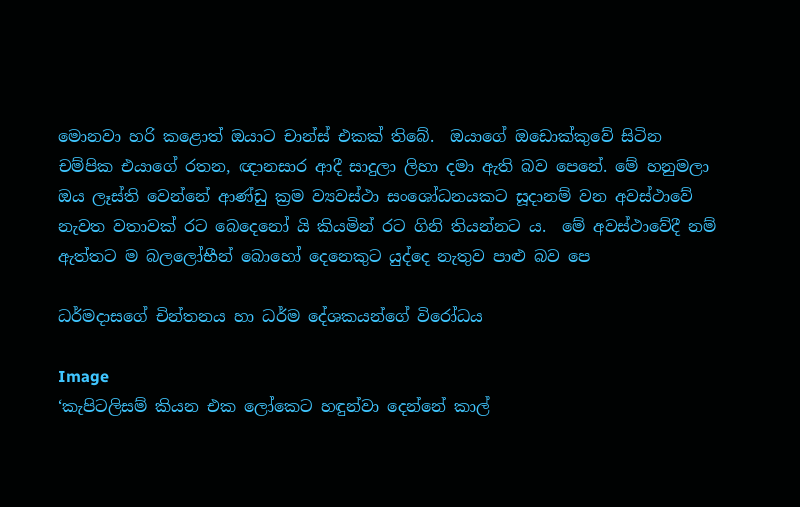මොනවා හරි කළොත් ඔයාට චාන්ස් එකක් තිබේ.  ඔයාගේ ඔඩොක්කුවේ සිටින චම්පික එයාගේ රතන, ඥානසාර ආදී සාදුලා ලිහා දමා ඇති බව පෙනේ. මේ හනුමලා ඔය ලෑස්ති වෙන්නේ ආණ්ඩු ක්‍රම ව්‍යවස්ථා සංශෝධනයකට සූදානම් වන අවස්ථාවේ නැවත වතාවක් රට බෙදෙනෝ යි කියමින් රට ගිනි තියන්නට ය.  මේ අවස්ථාවේදී නම් ඇත්තට ම බලලෝභීන් බොහෝ දෙනෙකුට යුද්දෙ නැතුව පාළු බව පෙ

ධර්මදාසගේ චින්තනය හා ධර්ම දේශකයන්ගේ විරෝධය

Image
‘කැපිටලිසම් කියන එක ලෝකෙට හඳුන්වා දෙන්නේ කාල්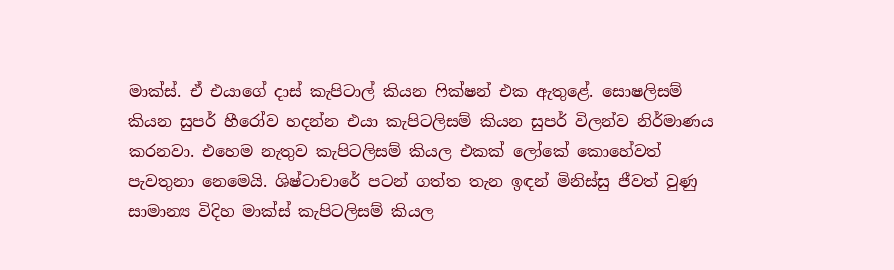මාක්ස්. ඒ එයාගේ දාස් කැපිටාල් කියන ෆික්ෂන් එක ඇතුළේ. සොෂලිසම් කියන සුපර් හීරෝව හදන්න එයා කැපිටලිසම් කියන සුපර් විලන්ව නිර්මාණය කරනවා. එහෙම නැතුව කැපිටලිසම් කියල එකක් ලෝකේ කොහේවත් පැවතුනා නෙමෙයි. ශිෂ්ටාචාරේ පටන් ගත්ත තැන ඉඳන් මිනිස්සු ජීවත් වුණු සාමාන්‍ය විදිහ මාක්ස් කැපිටලිසම් කියල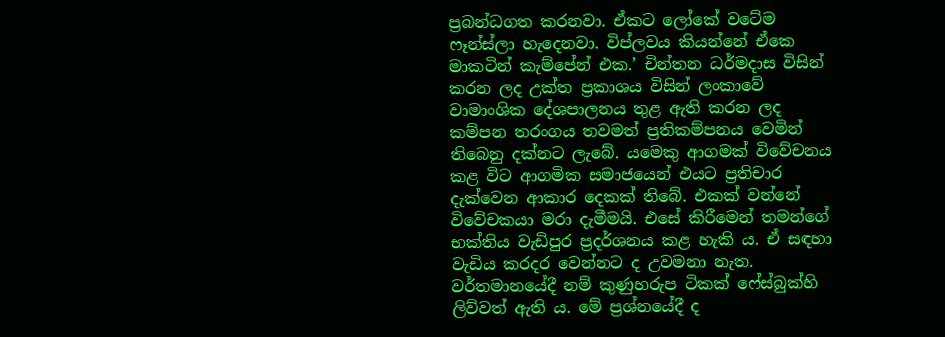ප්‍රබන්ධගත කරනවා. ඒකට ලෝකේ වටේම ෆෑන්ස්ලා හැදෙනවා. විප්ලවය කියන්නේ ඒකෙ මාකටින් කැම්පේන් එක.’ චින්තන ධර්මදාස විසින් කරන ලද උක්ත ප්‍ර‍කාශය විසින් ලංකාවේ වාමාංශික දේශපාලනය තුළ ඇති කරන ලද කම්පන තරංගය තවමත් ප්‍ර‍තිකම්පනය වෙමින් තිබෙනු දක්නට ලැබේ. යමෙකු ආගමක් විවේචනය කළ විට ආගමික සමාජයෙන් එයට ප්‍ර‍තිචාර දැක්වෙන ආකාර දෙකක් තිබේ. එකක් වන්නේ විවේචකයා මරා දැමීමයි. එසේ කිරීමෙන් තමන්ගේ භක්තිය වැඩිපුර ප්‍ර‍දර්ශනය කළ හැකි ය. ඒ සඳහා වැඩිය කරදර වෙන්නට ද උවමනා නැත.  වර්තමානයේදී නම් කුණුහරුප ටිකක් ෆේස්බුක්හි ලිව්වත් ඇති ය. මේ ප්‍ර‍ශ්නයේදී ද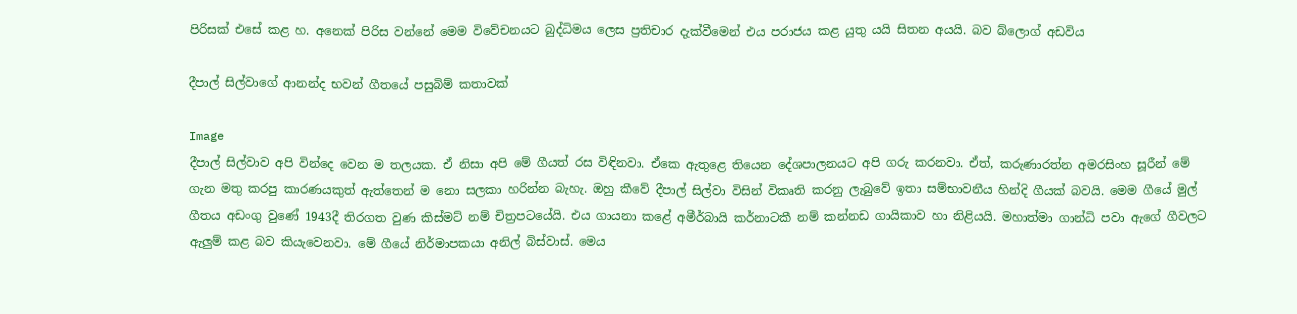පිරිසක් එසේ කළ හ. අනෙක් පිරිස වන්නේ මෙම විවේචනයට බුද්ධිමය ලෙස ප්‍ර‍තිචාර දැක්වීමෙන් එය පරාජය කළ යුතු යයි සිතන අයයි. බව බ්ලොග් අඩවිය

දීපාල් සිල්වාගේ ආනන්ද භවන් ගීතයේ පසුබිම් කතාවක්

Image
දීපාල් සිල්වාව අපි වින්දෙ වෙන ම තලයක. ඒ නිසා අපි මේ ගීයත් රස විඳිනවා. ඒකෙ ඇතුළෙ තියෙන දේශපාලනයට අපි ගරු කරනවා. ඒත්, කරුණාරත්න අමරසිංහ සූරීන් මේ ගැන මතු කරපු කාරණයකුත් ඇත්තෙන් ම නො සලකා හරින්න බැහැ. ඔහු කීවේ දීපාල් සිල්වා විසින් විකෘති කරනු ලැබුවේ ඉතා සම්භාවනීය හින්දි ගීයක් බවයි. මෙම ගීයේ මුල් ගීතය අඩංගු වුණේ 1943දී තිරගත වුණ කිස්මට් නම් චිත්‍රපටයේයි. එය ගායනා කළේ අමීර්බායි කර්නාටකී නම් කන්නඩ ගායිකාව හා නිළියයි. මහාත්මා ගාන්ධි පවා ඇගේ ගීවලට ඇලුම් කළ බව කියැවෙනවා. මේ ගීයේ නිර්මාපකයා අනිල් බිස්වාස්. මෙය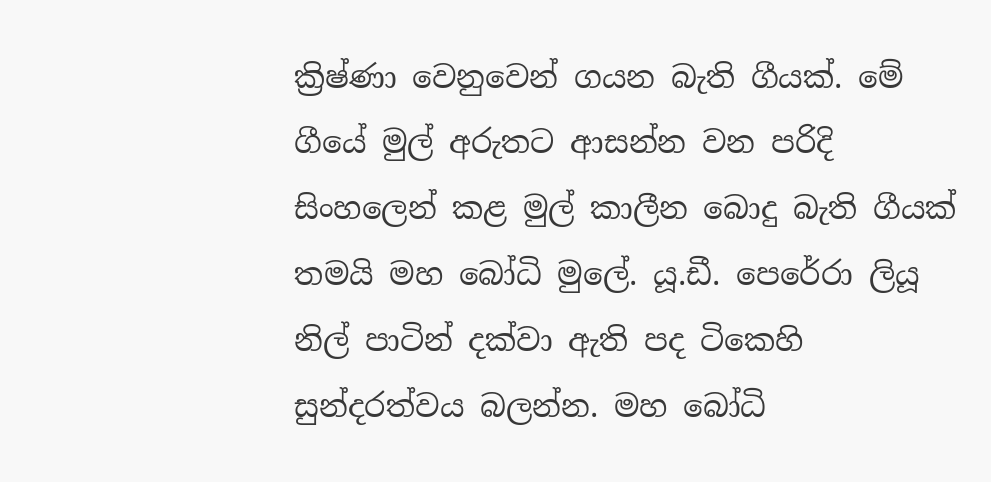ක්‍රිෂ්ණා වෙනුවෙන් ගයන බැති ගීයක්. මේ ගීයේ මුල් අරුතට ආසන්න වන පරිදි සිංහලෙන් කළ මුල් කාලීන බොදු බැති ගීයක් තමයි මහ බෝධි මුලේ. යූ.ඩී. පෙරේරා ලියූ නිල් පාටින් දක්වා ඇති පද ටිකෙහි සුන්දරත්වය බලන්න. මහ බෝධි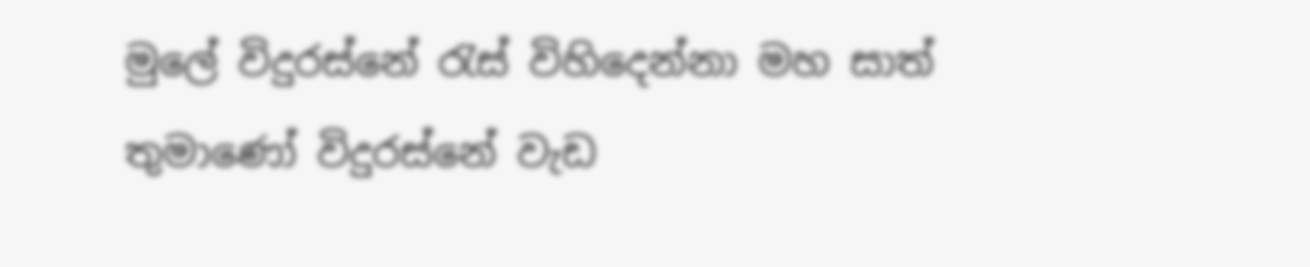මුලේ විදුරස්නේ රැස් විහිදෙන්නා මහ සාත් තුමාණෝ විදුරස්නේ වැඩ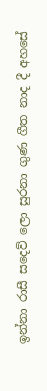ඉන්නා රාසී සදෙව් ලො සුරනා ගුණ ගීත නාද දී අහසේ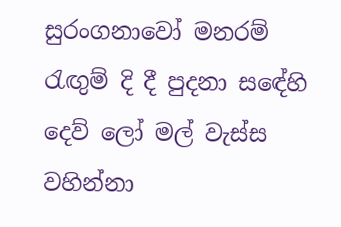සුරංගනාවෝ මනරම් රැඟුම් දි දී පුදනා සඳේහි දෙව් ලෝ මල් වැස්ස වහින්නා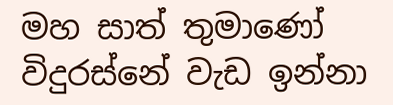මහ සාත් තුමාණෝ විදුරස්නේ වැඩ ඉන්නා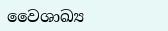වෛශාඛ්‍ය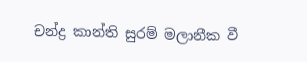චන්ද්‍ර කාන්ති සුරම් මලානීක වී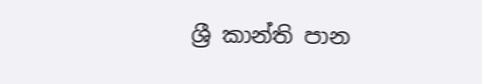ශ්‍රී කාන්ති පාන